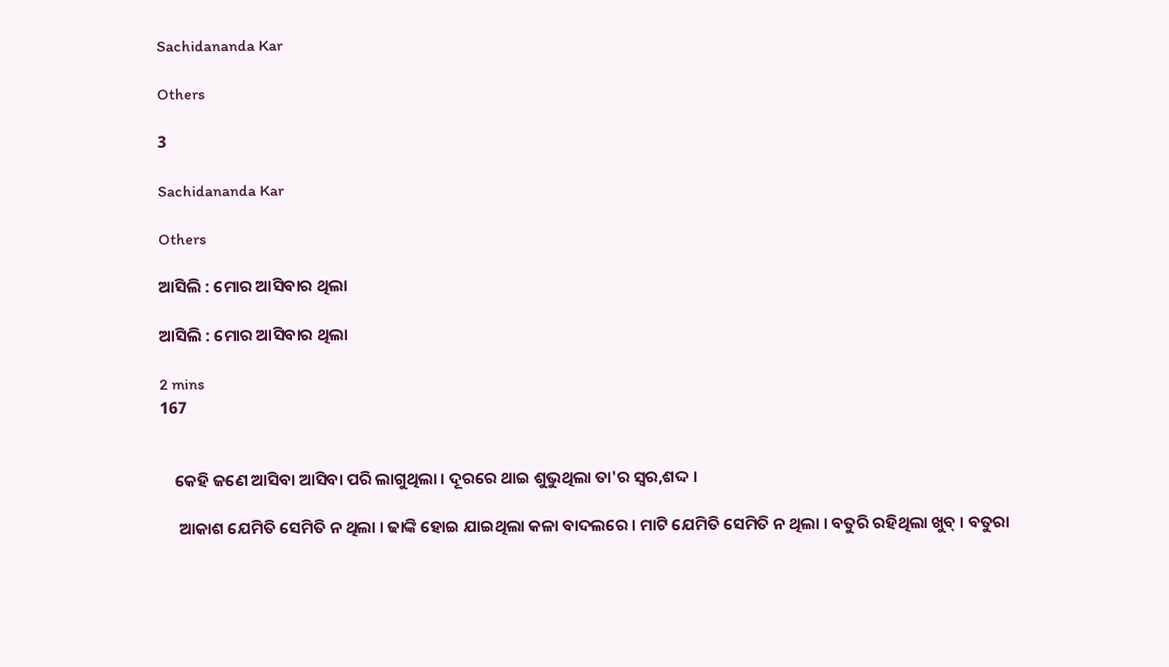Sachidananda Kar

Others

3

Sachidananda Kar

Others

ଆସିଲି : ମୋର ଆସିବାର ଥିଲା

ଆସିଲି : ମୋର ଆସିବାର ଥିଲା

2 mins
167


    କେହି ଜଣେ ଆସିବା ଆସିବା ପରି ଲାଗୁଥିଲା । ଦୂରରେ ଥାଇ ଶୁଭୁଥିଲା ତା'ର ସ୍ୱର,ଶଦ୍ଦ ।

     ଆକାଶ ଯେମିତି ସେମିତି ନ ଥିଲା । ଢାଙ୍କି ହୋଇ ଯାଇଥିଲା କଳା ବାଦଲରେ । ମାଟି ଯେମିତି ସେମିତି ନ ଥିଲା । ବତୁରି ରହିଥିଲା ଖୁବ୍ । ବତୁରା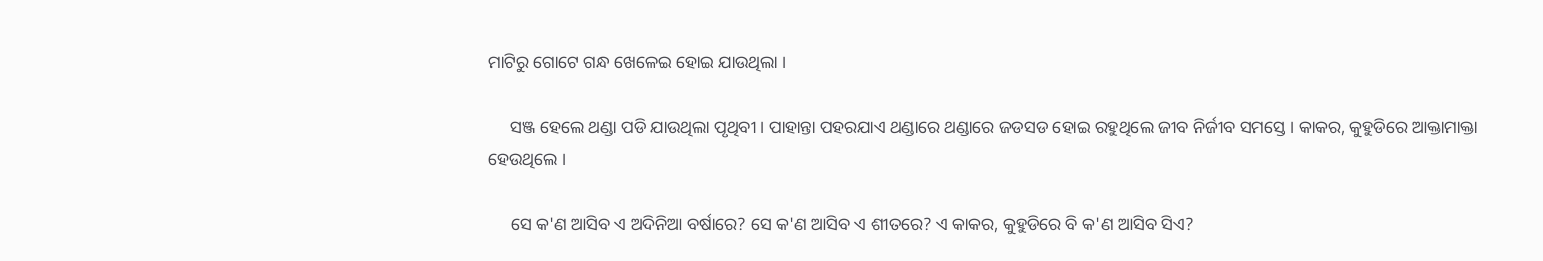ମାଟିରୁ ଗୋଟେ ଗନ୍ଧ ଖେଳେଇ ହୋଇ ଯାଉଥିଲା ।

     ସଞ୍ଜ ହେଲେ ଥଣ୍ଡା ପଡି ଯାଉଥିଲା ପୃଥିବୀ । ପାହାନ୍ତା ପହରଯାଏ ଥଣ୍ଡାରେ ଥଣ୍ଡାରେ ଜଡସଡ ହୋଇ ରହୁଥିଲେ ଜୀବ ନିର୍ଜୀବ ସମସ୍ତେ । କାକର, କୁହୁଡିରେ ଆକ୍ତାମାକ୍ତା ହେଉଥିଲେ ।

     ସେ କ'ଣ ଆସିବ ଏ ଅଦିନିଆ ବର୍ଷାରେ? ସେ କ'ଣ ଆସିବ ଏ ଶୀତରେ? ଏ କାକର, କୁହୁଡିରେ ବି କ'ଣ ଆସିବ ସିଏ?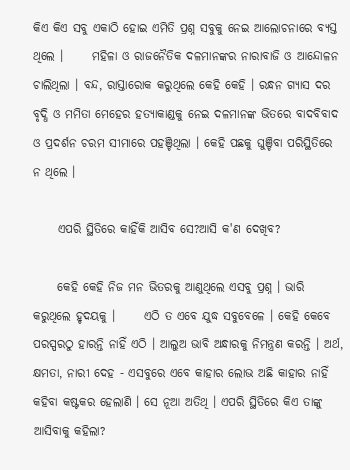କିଏ କିଏ ସବୁ ଏକାଠି ହୋଇ ଏମିତି ପ୍ରଶ୍ନ ସବୁକୁ ନେଇ ଆଲୋଚନାରେ ବ୍ୟସ୍ତ ଥିଲେ ।      ମହିଳା ଓ ରାଜନୈତିକ ଦଳମାନଙ୍କର ନାରାବାଜି ଓ ଆନ୍ଦୋଳନ ଚାଲିଥିଲା । ବନ୍ଦ, ରାସ୍ତାରୋକ କରୁଥିଲେ କେହି କେହି । ରନ୍ଧନ ଗ୍ୟାସ ଦର ବୃଦ୍ଧି ଓ ମମିତା ମେହେର ହତ୍ୟାକାଣ୍ଡକୁ ନେଇ ଦଳମାନଙ୍କ ଭିତରେ ବାଦବିବାଦ ଓ ପ୍ରଦର୍ଶନ ଚରମ ସୀମାରେ ପହଞ୍ଚିଥିଲା । କେହି ପଛକୁ ଘୁଞ୍ଚିବା ପରିସ୍ଥିତିରେ ନ ଥିଲେ ।

     ଏପରି ସ୍ଥିତିରେ କାହିଁକି ଆସିବ ସେ?ଆସି କ'ଣ ଦେଖିବ?

     କେହି କେହି ନିଜ ମନ ଭିତରକୁ ଆଣୁଥିଲେ ଏସବୁ ପ୍ରଶ୍ନ । ଭାରି କରୁଥିଲେ ହୃଦୟକୁ ।      ଏଠି ତ ଏବେ ଯୁଦ୍ଧ ସବୁବେଳେ । କେହି କେବେ ପରସ୍ପରଠୁ ହାରନ୍ତି ନାହିଁ ଏଠି । ଆଲୁଅ ଭାବି ଅନ୍ଧାରକୁ ନିମନ୍ତ୍ରଣ କରନ୍ତି । ଅର୍ଥ, କ୍ଷମତା, ନାରୀ ଦେହ - ଏସବୁରେ ଏବେ କାହାର ଲୋଭ ଅଛି କାହାର ନାହିଁ କହିବା କଷ୍ଟକର ହେଲାଣି । ସେ ନୂଆ ଅତିଥି । ଏପରି ସ୍ଥିତିରେ କିଏ ତାଙ୍କୁ ଆସିବାକୁ କହିଲା?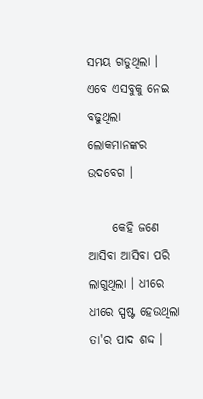ସମୟ ଗଡୁଥିଲା । ଏବେ ଏସବୁକୁ ନେଇ ବଢୁଥିଲା ଲୋକମାନଙ୍କର ଉଦବେଗ ।

     କେହି ଜଣେ ଆସିବା ଆସିବା ପରି ଲାଗୁଥିଲା । ଧୀରେ ଧୀରେ ସ୍ପଷ୍ଟ ହେଉଥିଲା ତା'ର ପାଦ ଶଦ୍ଦ ।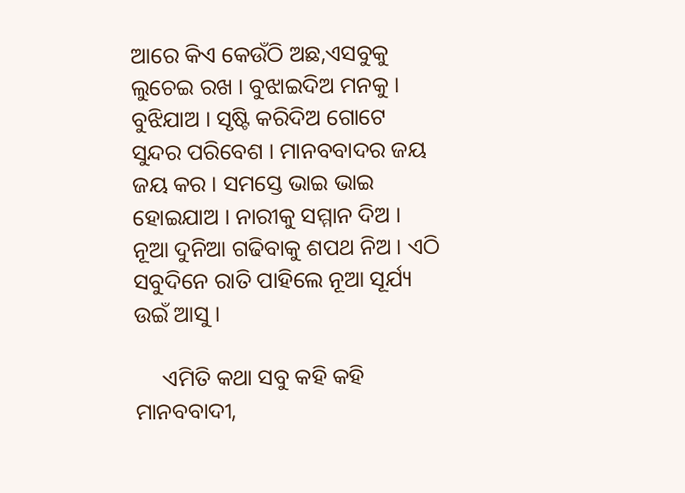ଆରେ କିଏ କେଉଁଠି ଅଛ,ଏସବୁକୁ ଲୁଚେଇ ରଖ । ବୁଝାଇଦିଅ ମନକୁ । ବୁଝିଯାଅ । ସୃଷ୍ଟି କରିଦିଅ ଗୋଟେ ସୁନ୍ଦର ପରିବେଶ । ମାନବବାଦର ଜୟ ଜୟ କର । ସମସ୍ତେ ଭାଇ ଭାଇ ହୋଇଯାଅ । ନାରୀକୁ ସମ୍ମାନ ଦିଅ । ନୂଆ ଦୁନିଆ ଗଢିବାକୁ ଶପଥ ନିଅ । ଏଠି ସବୁଦିନେ ରାତି ପାହିଲେ ନୂଆ ସୂର୍ଯ୍ୟ ଉଇଁ ଆସୁ ।

     ଏମିତି କଥା ସବୁ କହି କହି ମାନବବାଦୀ,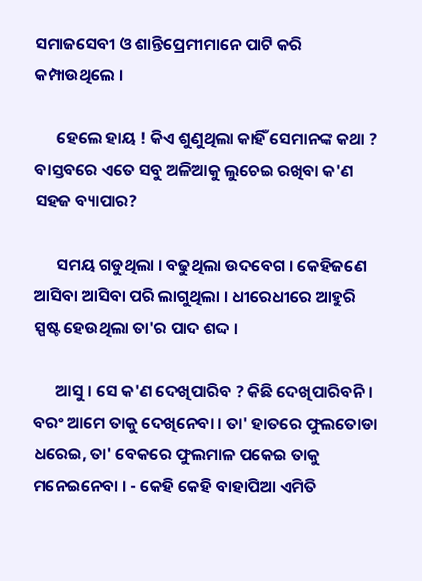ସମାଜସେବୀ ଓ ଶାନ୍ତିପ୍ରେମୀମାନେ ପାଟି କରି କମ୍ପାଉଥିଲେ ।

      ହେଲେ ହାୟ ! କିଏ ଶୁଣୁଥିଲା କାହିଁ ସେମାନଙ୍କ କଥା ? ବାସ୍ତବରେ ଏତେ ସବୁ ଅଳିଆକୁ ଲୁଚେଇ ରଖିବା କ'ଣ ସହଜ ବ୍ୟାପାର?

      ସମୟ ଗଡୁଥିଲା । ବଢୁଥିଲା ଉଦବେଗ । କେହିଜଣେ ଆସିବା ଆସିବା ପରି ଲାଗୁଥିଲା । ଧୀରେଧୀରେ ଆହୁରି ସ୍ପଷ୍ଟ ହେଉଥିଲା ତା'ର ପାଦ ଶଦ୍ଦ ।

      ଆସୁ । ସେ କ'ଣ ଦେଖିପାରିବ ? କିଛି ଦେଖିପାରିବନି । ବରଂ ଆମେ ତାକୁ ଦେଖିନେବା । ତା' ହାତରେ ଫୁଲତୋଡା ଧରେଇ, ତା' ବେକରେ ଫୁଲମାଳ ପକେଇ ତାକୁ ମନେଇନେବା । - କେହି କେହି ବାହାପିଆ ଏମିତି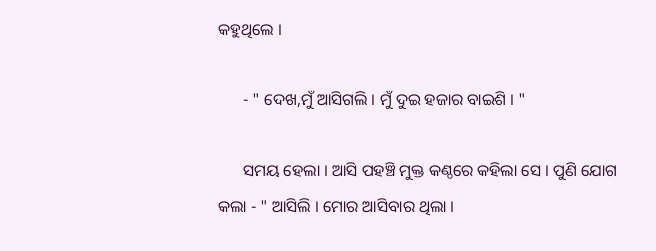କହୁଥିଲେ ।

      - " ଦେଖ,ମୁଁ ଆସିଗଲି । ମୁଁ ଦୁଇ ହଜାର ବାଇଶି । "

      ସମୟ ହେଲା । ଆସି ପହଞ୍ଚି ମୁକ୍ତ କଣ୍ଠରେ କହିଲା ସେ । ପୁଣି ଯୋଗ କଲା - " ଆସିଲି । ମୋର ଆସିବାର ଥିଲା ।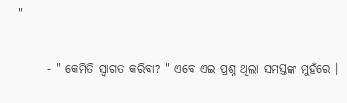"

      - " କେମିତି ସ୍ୱାଗତ କରିବା? " ଏବେ ଏଇ ପ୍ରଶ୍ନ ଥିଲା ସମସ୍ତଙ୍କ ମୁହଁରେ ।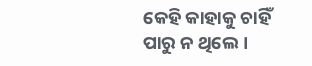କେହି କାହାକୁ ଚାହିଁ ପାରୁ ନ ଥିଲେ ।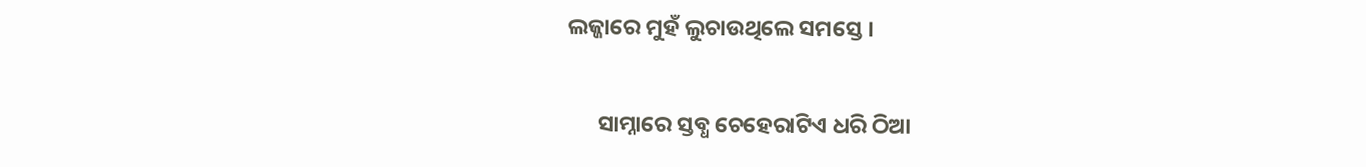ଲଜ୍ଜାରେ ମୁହଁ ଲୁଚାଉଥିଲେ ସମସ୍ତେ ।

      ସାମ୍ନାରେ ସ୍ତବ୍ଧ ଚେହେରାଟିଏ ଧରି ଠିଆ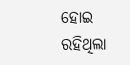ହୋଇ ରହିଥିଲା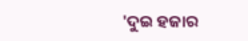'ଦୁଇ ହଜାର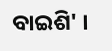ବାଇଶି' ।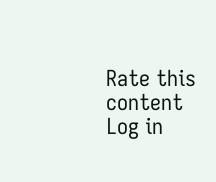Rate this content
Log in